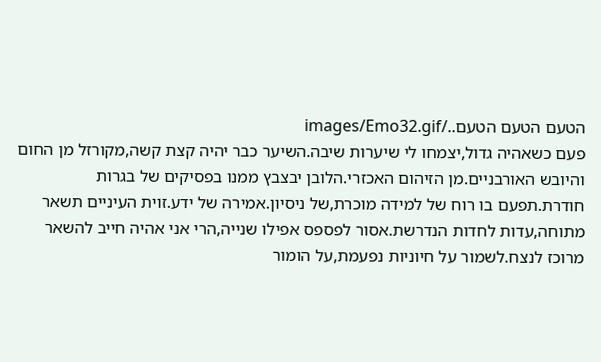הטעם הטעם הטעם../images/Emo32.gif
פעם כשאהיה גדול,יצמחו לי שיערות שיבה.השיער כבר יהיה קצת קשה,מקורזל מן החום והיובש האורבניים.מן הזיהום האכזרי.הלובן יבצבץ ממנו בפסיקים של בגרות חודרת.תפעם בו רוח של למידה מוכרת,של ניסיון.אמירה של ידע.זוית העיניים תשאר מתוחה,עדות לחדות הנדרשת.אסור לפספס אפילו שנייה,הרי אני אהיה חייב להשאר מרוכז לנצח.לשמור על חיוניות נפעמת,על הומור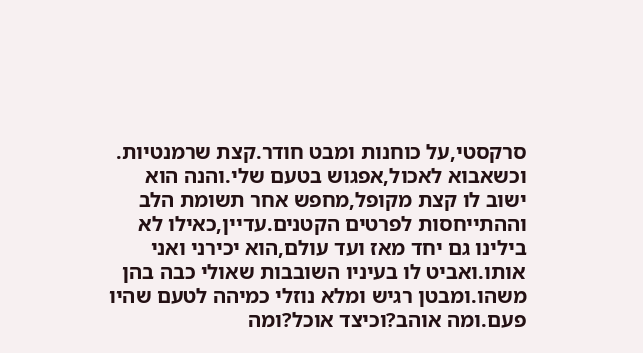סרקסטי,על כוחנות ומבט חודר.קצת שרמנטיות. וכשאבוא לאכול,אפגוש בטעם שלי.והנה הוא ישוב לו קצת מקופל,מחפש אחר תשומת הלב וההתייחסות לפרטים הקטנים.עדיין,כאילו לא בילינו גם יחד מאז ועד עולם,הוא יכירני ואני אותו.ואביט לו בעיניו השובבות שאולי כבה בהן משהו.ומבטן רגיש ומלא נוזלי כמיהה לטעם שהיו פעם.ומה אוהב?וכיצד אוכל?ומה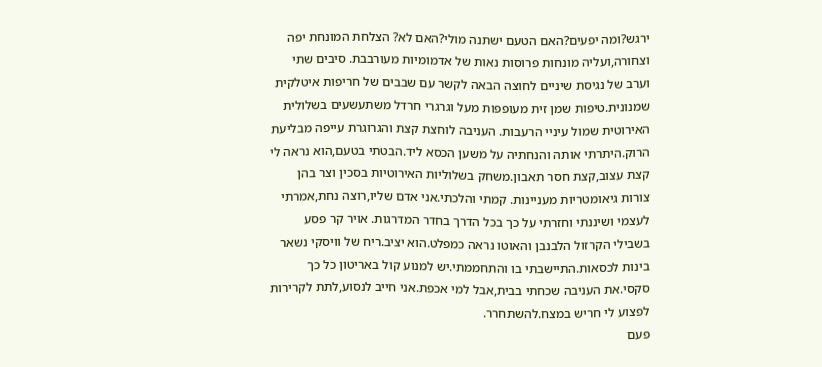ירגש?ומה יפעים?האם הטעם ישתנה מולי?האם לא? הצלחת המונחת יפה וצחורה,ועליה מונחות פרוסות נאות של אדמומיות מעורבבת. סיבים שתי וערב של נגיסת שיניים לחוצה הבאה לקשר עם שבבים של חריפות איטלקית שמנונית.טיפות שמן זית מעופפות מעל וגרגרי חרדל משתעשעים בשלולית האירוטית שמול עיניי הרעבות. העניבה לוחצת קצת והגרוגרת עייפה מבליעת הרוק.היתרתי אותה והנחתיה על משען הכסא ליד.הבטתי בטעם,הוא נראה לי קצת עצוב,קצת חסר תאבון.משחק בשלוליות האירוטיות בסכין וצר בהן צורות גיאומטריות מעניינות. קמתי והלכתי.אני אדם שליו,רוצה נחת,אמרתי לעצמי ושיננתי וחזרתי על כך בכל הדרך בחדר המדרגות. אויר קר פסע בשבילי הקרזול הלבנבן והאוטו נראה כמפלט.הוא יציב.ריח של וויסקי נשאר בינות לכסאות.התיישבתי בו והתחממתי.יש למנוע קול באריטון כל כך סקסי.את העניבה שכחתי בבית,אבל למי אכפת.אני חייב לנסוע,לתת לקרירות לפצוע לי חריש במצח.להשתחרר.
פעם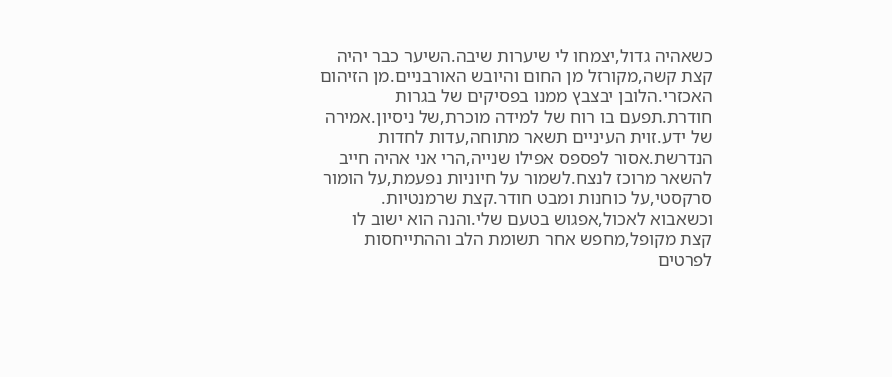כשאהיה גדול,יצמחו לי שיערות שיבה.השיער כבר יהיה קצת קשה,מקורזל מן החום והיובש האורבניים.מן הזיהום האכזרי.הלובן יבצבץ ממנו בפסיקים של בגרות חודרת.תפעם בו רוח של למידה מוכרת,של ניסיון.אמירה של ידע.זוית העיניים תשאר מתוחה,עדות לחדות הנדרשת.אסור לפספס אפילו שנייה,הרי אני אהיה חייב להשאר מרוכז לנצח.לשמור על חיוניות נפעמת,על הומור סרקסטי,על כוחנות ומבט חודר.קצת שרמנטיות. וכשאבוא לאכול,אפגוש בטעם שלי.והנה הוא ישוב לו קצת מקופל,מחפש אחר תשומת הלב וההתייחסות לפרטים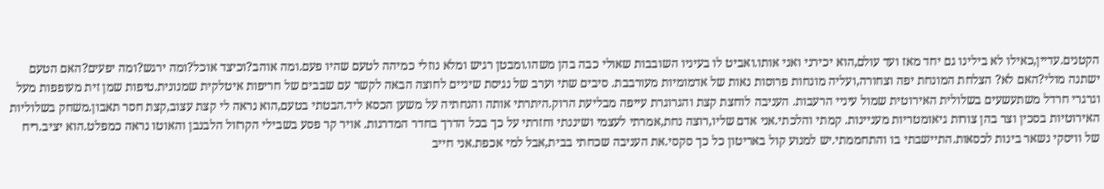הקטנים.עדיין,כאילו לא בילינו גם יחד מאז ועד עולם,הוא יכירני ואני אותו.ואביט לו בעיניו השובבות שאולי כבה בהן משהו.ומבטן רגיש ומלא נוזלי כמיהה לטעם שהיו פעם.ומה אוהב?וכיצד אוכל?ומה ירגש?ומה יפעים?האם הטעם ישתנה מולי?האם לא? הצלחת המונחת יפה וצחורה,ועליה מונחות פרוסות נאות של אדמומיות מעורבבת. סיבים שתי וערב של נגיסת שיניים לחוצה הבאה לקשר עם שבבים של חריפות איטלקית שמנונית.טיפות שמן זית מעופפות מעל וגרגרי חרדל משתעשעים בשלולית האירוטית שמול עיניי הרעבות. העניבה לוחצת קצת והגרוגרת עייפה מבליעת הרוק.היתרתי אותה והנחתיה על משען הכסא ליד.הבטתי בטעם,הוא נראה לי קצת עצוב,קצת חסר תאבון.משחק בשלוליות האירוטיות בסכין וצר בהן צורות גיאומטריות מעניינות. קמתי והלכתי.אני אדם שליו,רוצה נחת,אמרתי לעצמי ושיננתי וחזרתי על כך בכל הדרך בחדר המדרגות. אויר קר פסע בשבילי הקרזול הלבנבן והאוטו נראה כמפלט.הוא יציב.ריח של וויסקי נשאר בינות לכסאות.התיישבתי בו והתחממתי.יש למנוע קול באריטון כל כך סקסי.את העניבה שכחתי בבית,אבל למי אכפת.אני חייב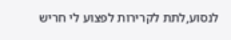לנסוע,לתת לקרירות לפצוע לי חריש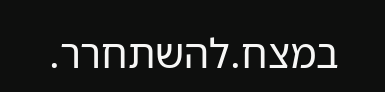במצח.להשתחרר.